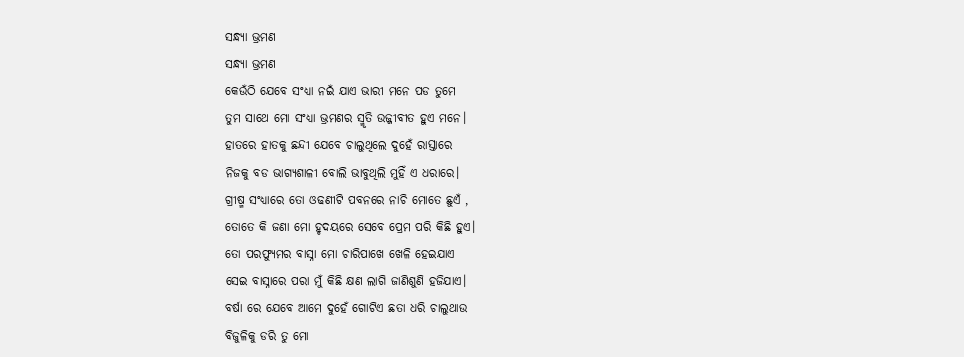ସନ୍ଧ୍ଯା ଭ୍ରମଣ
ସନ୍ଧ୍ଯା ଭ୍ରମଣ
କେଉଁଠି ଯେବେ ସଂଧ୍ଯା ନଇଁ ଯାଏ ଭାରୀ ମନେ ପଡ ତୁମେ
ତୁମ ସାଥେ ମୋ ସଂଧ୍ଯା ଭ୍ରମଣର ସ୍ମୃତି ଉଜ୍ଜୀବୀତ ହୁଏ ମନେ।
ହାତରେ ହାତକୁ ଛନ୍ଦୀ ଯେବେ ଚାଲୁଥିଲେ ଦୁହେଁ ରାସ୍ତାରେ
ନିଜକୁ ବଡ ଭାଗ୍ଯଶାଳୀ ବୋଲି ଭାବୁଥିଲି ମୁହିଁ ଏ ଧରାରେ।
ଗ୍ରୀଷ୍ମ ସଂଧ୍ଯାରେ ତୋ ଓଢଣୀଟି ପବନରେ ନାଚି ମୋତେ ଛୁଏଁ ,
ତୋତେ କି ଜଣା ମୋ ହୃଦୟରେ ସେବେ ପ୍ରେମ ପରି କିଛି ହୁଏ।
ତୋ ପରଫ୍ଯୁମର ବାସ୍ନା ମୋ ଚାରିପାଖେ ଖେଳି ହେଇଯାଏ
ସେଇ ବାସ୍ନାରେ ପରା ମୁଁ କିଛି କ୍ଷଣ ଲାଗି ଜାଣିଶୁଣି ହଜିଯାଏ।
ବର୍ଷା ରେ ଯେବେ ଆମେ ଦୁହେଁ ଗୋଟିଏ ଛତା ଧରି ଚାଲୁଥାଉ
ବିଜୁଳିକୁ ଡରି ତୁ ମୋ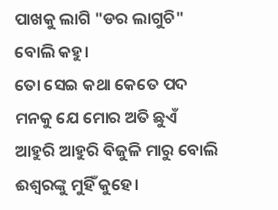ପାଖକୁ ଲାଗି "ଡର ଲାଗୁଚି" ବୋଲି କହୁ।
ତୋ ସେଇ କଥା କେତେ ପଦ ମନକୁ ଯେ ମୋର ଅତି ଛୁଏଁ
ଆହୁରି ଆହୁରି ବିଜୁଳି ମାରୁ ବୋଲି ଈଶ୍ବରଙ୍କୁ ମୁହିଁ କୁହେ।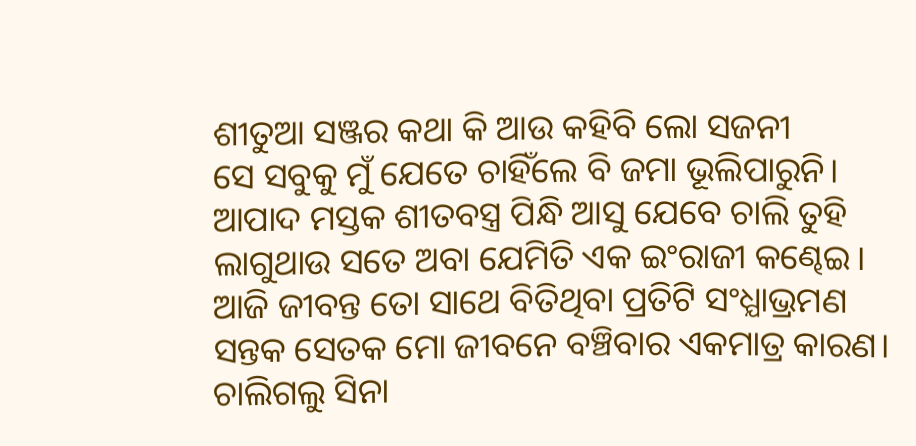ଶୀତୁଆ ସଞ୍ଜର କଥା କି ଆଉ କହିବି ଲୋ ସଜନୀ
ସେ ସବୁକୁ ମୁଁ ଯେତେ ଚାହିଁଲେ ବି ଜମା ଭୂଲିପାରୁନି।
ଆପାଦ ମସ୍ତକ ଶୀତବସ୍ତ୍ର ପିନ୍ଧି ଆସୁ ଯେବେ ଚାଲି ତୁହି
ଲାଗୁଥାଉ ସତେ ଅବା ଯେମିତି ଏକ ଇଂରାଜୀ କଣ୍ଢେଇ।
ଆଜି ଜୀବନ୍ତ ତୋ ସାଥେ ବିତିଥିବା ପ୍ରତିଟି ସଂଧ୍ଯାଭ୍ରମଣ
ସନ୍ତକ ସେତକ ମୋ ଜୀବନେ ବଞ୍ଚିବାର ଏକମାତ୍ର କାରଣ।
ଚାଲିଗଲୁ ସିନା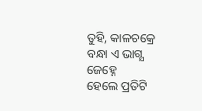ତୁହି, କାଳଚକ୍ରେ ବନ୍ଧା ଏ ଭାଗ୍ଯ ଜେହ୍ନେ
ହେଲେ ପ୍ରତିଟି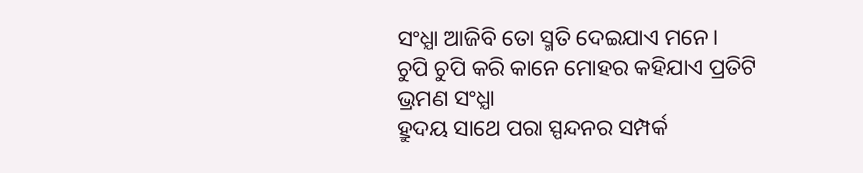ସଂଧ୍ଯା ଆଜିବି ତୋ ସ୍ମତି ଦେଇଯାଏ ମନେ।
ଚୁପି ଚୁପି କରି କାନେ ମୋହର କହିଯାଏ ପ୍ରତିଟି ଭ୍ରମଣ ସଂଧ୍ଯା
ହ୍ରୁଦୟ ସାଥେ ପରା ସ୍ପନ୍ଦନର ସମ୍ପର୍କ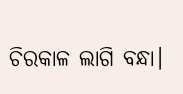ଚିରକାଳ ଲାଗି ବନ୍ଧା।